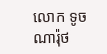លោក ទូច ណារ៉ុថ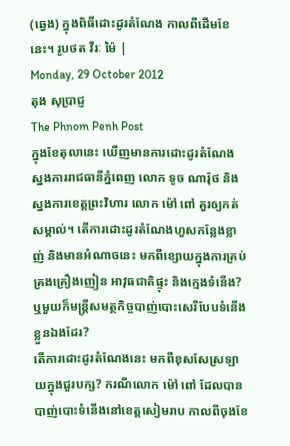(ឆ្វេង) ក្នុងពិធីដោះដូរតំណែង កាលពីដើមខែនេះ។ រូបថត វីរៈ ម៉ៃ |
Monday, 29 October 2012
តុង សុប្រាជ្ញ
The Phnom Penh Post
ក្នុងខែតុលានេះ ឃើញមានការដោះដូរតំណែង ស្នងការរាជធានីភ្នំពេញ លោក ទូច ណារ៉ុថ និងស្នងការខេត្តព្រះវិហារ លោក ម៉ៅ ពៅ គួរឲ្យកត់សម្គាល់។ តើការដោះដូរតំណែងហួសកន្លែងខ្លាញ់ និងមានអំណាចនេះ មកពីខ្សោយក្នុងការគ្រប់គ្រងគ្រឿងញៀន អាវុធជាតិផ្ទុះ និងក្មេងទំនើង?ឬមួយក៏មន្ត្រីសមត្ថកិច្ចបាញ់បោះសេរីបែបទំនើង ខ្លួនឯងដែរ?
តើការដោះដូរតំណែងនេះ មកពីខុសសែស្រឡាយក្នុងជួរបក្ស? ករណីលោក ម៉ៅ ពៅ ដែលបានបាញ់បោះទំនើងនៅខេត្តសៀមរាប កាលពីចុងខែ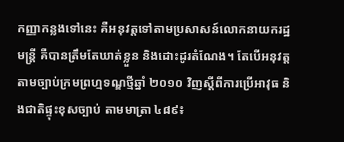កញ្ញាកន្លងទៅនេះ គឺអនុវត្តទៅតាមប្រសាសន៍លោកនាយករដ្ឋមន្ត្រី គឺបានត្រឹមតែឃាត់ខ្លួន និងដោះដូរតំណែង។ តែបើអនុវត្តតាមច្បាប់ក្រមព្រហ្មទណ្ឌថ្មីឆ្នាំ ២០១០ វិញស្តីពីការប្រើអាវុធ និងជាតិផ្ទុះខុសច្បាប់ តាមមាត្រា ៤៨៩៖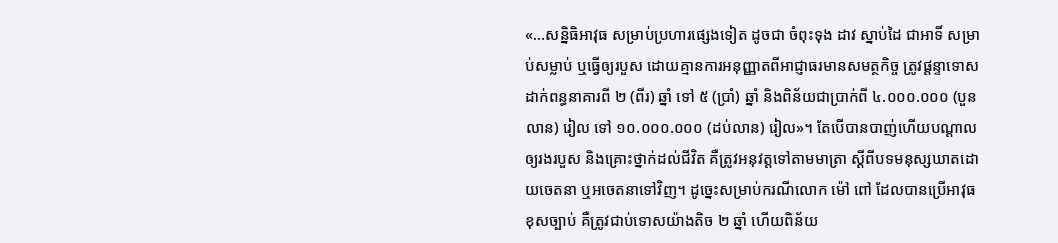«...សន្និធិអាវុធ សម្រាប់ប្រហារផ្សេងទៀត ដូចជា ចំពុះទុង ដាវ ស្នាប់ដៃ ជាអាទិ៍ សម្រាប់សម្លាប់ ឬធ្វើឲ្យរបួស ដោយគ្មានការអនុញ្ញាតពីអាជ្ញាធរមានសមត្ថកិច្ច ត្រូវផ្ដន្ទាទោសដាក់ពន្ធនាគារពី ២ (ពីរ) ឆ្នាំ ទៅ ៥ (ប្រាំ) ឆ្នាំ និងពិន័យជាប្រាក់ពី ៤.០០០.០០០ (បួនលាន) រៀល ទៅ ១០.០០០.០០០ (ដប់លាន) រៀល»។ តែបើបានបាញ់ហើយបណ្តាលឲ្យរងរបួស និងគ្រោះថ្នាក់ដល់ជីវិត គឺត្រូវអនុវត្តទៅតាមមាត្រា ស្តីពីបទមនុស្សឃាតដោយចេតនា ឬអចេតនាទៅវិញ។ ដូច្នេះសម្រាប់ករណីលោក ម៉ៅ ពៅ ដែលបានប្រើអាវុធខុសច្បាប់ គឺត្រូវជាប់ទោសយ៉ាងតិច ២ ឆ្នាំ ហើយពិន័យ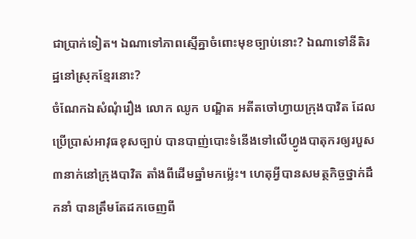ជាប្រាក់ទៀត។ ឯណាទៅភាពស្មើគ្នាចំពោះមុខច្បាប់នោះ? ឯណាទៅនីតិរដ្ឋនៅស្រុកខ្មែរនោះ?
ចំណែកឯសំណុំរឿង លោក ឈូក បណ្ឌិត អតីតចៅហ្វាយក្រុងបាវិត ដែលប្រើប្រាស់អាវុធខុសច្បាប់ បានបាញ់បោះទំនើងទៅលើហ្វូងបាតុករឲ្យរបួស៣នាក់នៅក្រុងបាវិត តាំងពីដើមឆ្នាំមកម្ល៉េះ។ ហេតុអ្វីបានសមត្ថកិច្ចថ្នាក់ដឹកនាំ បានត្រឹមតែដកចេញពី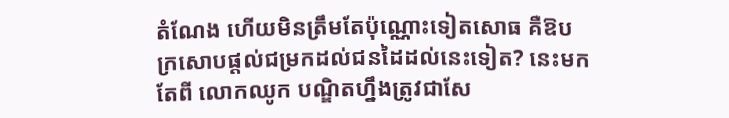តំណែង ហើយមិនត្រឹមតែប៉ុណ្ណោះទៀតសោធ គឺឱបក្រសោបផ្តល់ជម្រកដល់ជនដៃដល់នេះទៀត? នេះមកតែពី លោកឈូក បណ្ឌិតហ្នឹងត្រូវជាសែ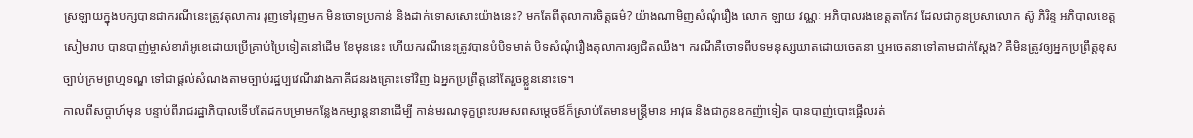ស្រឡាយក្នុងបក្សបានជាករណីនេះត្រូវតុលាការ រុញទៅរុញមក មិនចោទប្រកាន់ និងដាក់ទោសសោះយ៉ាងនេះ? មកតែពីតុលាការចិត្តធម៌? យ៉ាងណាមិញសំណុំរឿង លោក ឡាយ វណ្ណៈ អភិបាលរងខេត្តតាកែវ ដែលជាកូនប្រសាលោក ស៊ូ ភិរិន្ទ អភិបាលខេត្តសៀមរាប បានបាញ់ម្ចាស់ខារ៉ាអូខេដោយប្រើគ្រាប់ប្រៃទៀតនៅដើម ខែមុននេះ ហើយករណីនេះត្រូវបានបំបិទមាត់ បិទសំណុំរឿងតុលាការឲ្យជិតឈឹង។ ករណីគឺចោទពីបទមនុស្សឃាតដោយចេតនា ឬអចេតនាទៅតាមជាក់ស្តែង? គឺមិនត្រូវឲ្យអ្នកប្រព្រឹត្តខុសច្បាប់ក្រមព្រហ្មទណ្ឌ ទៅជាផ្តល់សំណងតាមច្បាប់រដ្ឋប្បវេណីរវាងភាគីជនរងគ្រោះទៅវិញ ឯអ្នកប្រព្រឹត្តនៅតែរួចខ្លួននោះទេ។
កាលពីសប្ដាហ៍មុន បន្ទាប់ពីរាជរដ្ឋាភិបាលទើបតែដកបម្រាមកន្លែងកម្សាន្តនានាដើម្បី កាន់មរណទុក្ខព្រះបរមសពសម្តេចឪក៏ស្រាប់តែមានមន្ត្រីមាន អាវុធ និងជាកូនឧកញ៉ាទៀត បានបាញ់បោះផ្អើលរត់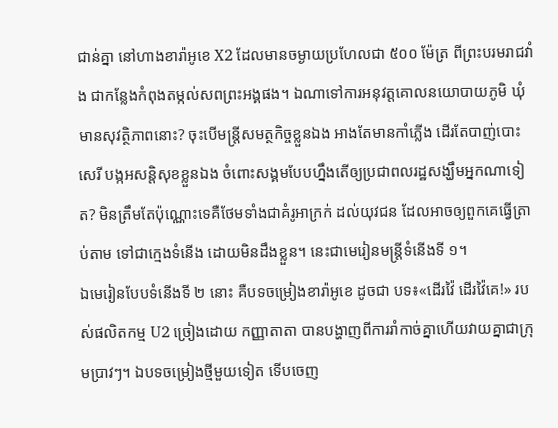ជាន់គ្នា នៅហាងខារ៉ាអូខេ X2 ដែលមានចម្ងាយប្រហែលជា ៥០០ ម៉ែត្រ ពីព្រះបរមរាជវាំង ជាកន្លែងកំពុងតម្កល់សពព្រះអង្គផង។ ឯណាទៅការអនុវត្តគោលនយោបាយភូមិ ឃុំមានសុវត្ថិភាពនោះ? ចុះបើមន្ត្រីសមត្ថកិច្ចខ្លួនឯង អាងតែមានកាំភ្លើង ដើរតែបាញ់បោះសេរី បង្កអសន្តិសុខខ្លួនឯង ចំពោះសង្គមបែបហ្នឹងតើឲ្យប្រជាពលរដ្ឋសង្ឃឹមអ្នកណាទៀត? មិនត្រឹមតែប៉ុណ្ណោះទេគឺថែមទាំងជាគំរូអាក្រក់ ដល់យុវជន ដែលអាចឲ្យពួកគេធ្វើត្រាប់តាម ទៅជាក្មេងទំនើង ដោយមិនដឹងខ្លួន។ នេះជាមេរៀនមន្ត្រីទំនើងទី ១។
ឯមេរៀនបែបទំនើងទី ២ នោះ គឺបទចម្រៀងខារ៉ាអូខេ ដូចជា បទ៖«ដើរវ៉ៃ ដើរវ៉ៃគេ!» របស់ផលិតកម្ម U2 ច្រៀងដោយ កញ្ញាតាតា បានបង្ហាញពីការរាំកាច់គ្នាហើយវាយគ្នាជាក្រុមប្រាវៗ។ ឯបទចម្រៀងថ្មីមួយទៀត ទើបចេញ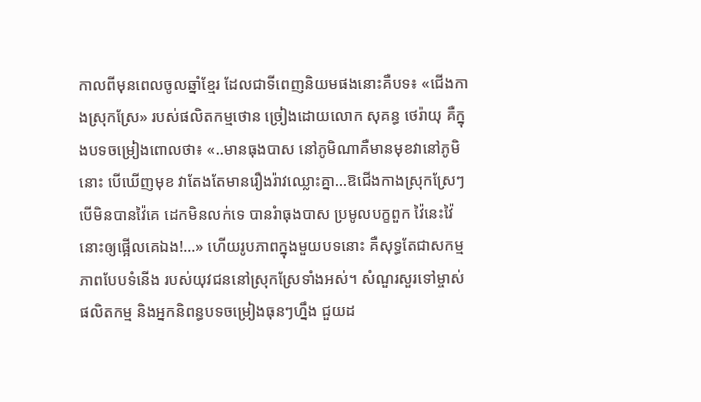កាលពីមុនពេលចូលឆ្នាំខ្មែរ ដែលជាទីពេញនិយមផងនោះគឺបទ៖ «ជើងកាងស្រុកស្រែ» របស់ផលិតកម្មថោន ច្រៀងដោយលោក សុគន្ធ ថេរ៉ាយុ គឺក្នុងបទចម្រៀងពោលថា៖ «..មានធុងបាស នៅភូមិណាគឺមានមុខវានៅភូមិនោះ បើឃើញមុខ វាតែងតែមានរឿងរ៉ាវឈ្លោះគ្នា...ឱជើងកាងស្រុកស្រែៗ បើមិនបានវ៉ៃគេ ដេកមិនលក់ទេ បានរំាធុងបាស ប្រមូលបក្ខពួក វ៉ៃនេះវ៉ៃនោះឲ្យផ្អើលគេឯង!...» ហើយរូបភាពក្នុងមួយបទនោះ គឺសុទ្ធតែជាសកម្មភាពបែបទំនើង របស់យុវជននៅស្រុកស្រែទាំងអស់។ សំណួរសួរទៅម្ចាស់ផលិតកម្ម និងអ្នកនិពន្ធបទចម្រៀងធុនៗហ្នឹង ជួយដ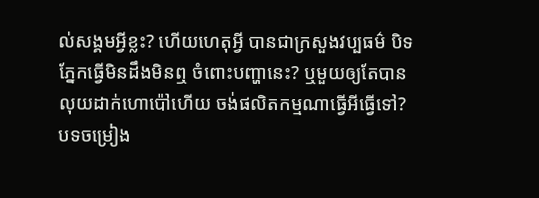ល់សង្គមអ្វីខ្លះ? ហើយហេតុអ្វី បានជាក្រសួងវប្បធម៌ បិទភ្នែកធ្វើមិនដឹងមិនឮ ចំពោះបញ្ហានេះ? ឬមួយឲ្យតែបានលុយដាក់ហោប៉ៅហើយ ចង់ផលិតកម្មណាធ្វើអីធ្វើទៅ? បទចម្រៀង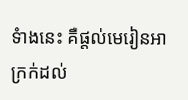ទំាងនេះ គឺផ្តល់មេរៀនអាក្រក់ដល់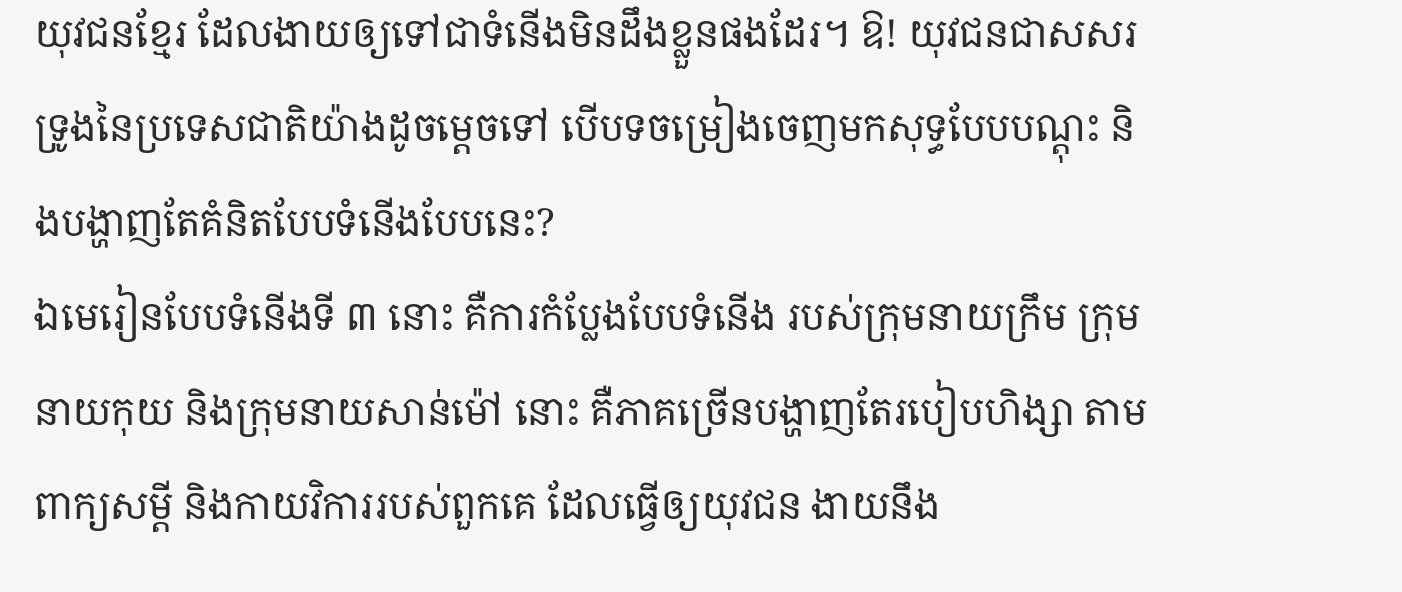យុវជនខ្មែរ ដែលងាយឲ្យទៅជាទំនើងមិនដឹងខ្លួនផងដែរ។ ឱ! យុវជនជាសសរទ្រូងនៃប្រទេសជាតិយ៉ាងដូចម្តេចទៅ បើបទចម្រៀងចេញមកសុទ្ធបែបបណ្តុះ និងបង្ហាញតែគំនិតបែបទំនើងបែបនេះ?
ឯមេរៀនបែបទំនើងទី ៣ នោះ គឺការកំប្លែងបែបទំនើង របស់ក្រុមនាយក្រឹម ក្រុមនាយកុយ និងក្រុមនាយសាន់ម៉ៅ នោះ គឺភាគច្រើនបង្ហាញតែរបៀបហិង្សា តាមពាក្យសម្តី និងកាយវិការរបស់ពួកគេ ដែលធ្វើឲ្យយុវជន ងាយនឹង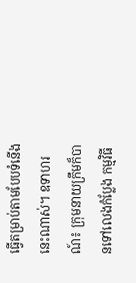ធ្វើតម្រាប់តាមបែបទំនើងនេះណាស់។ ឧទាហរណ៍៖ ក្រុមនាយក្រឹមក៏បានទៅលេងកំប្លែង កម្មវិធី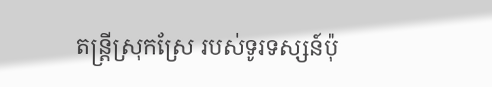តន្ត្រីស្រុកស្រែ របស់ទូរទស្សន៍ប៉ុ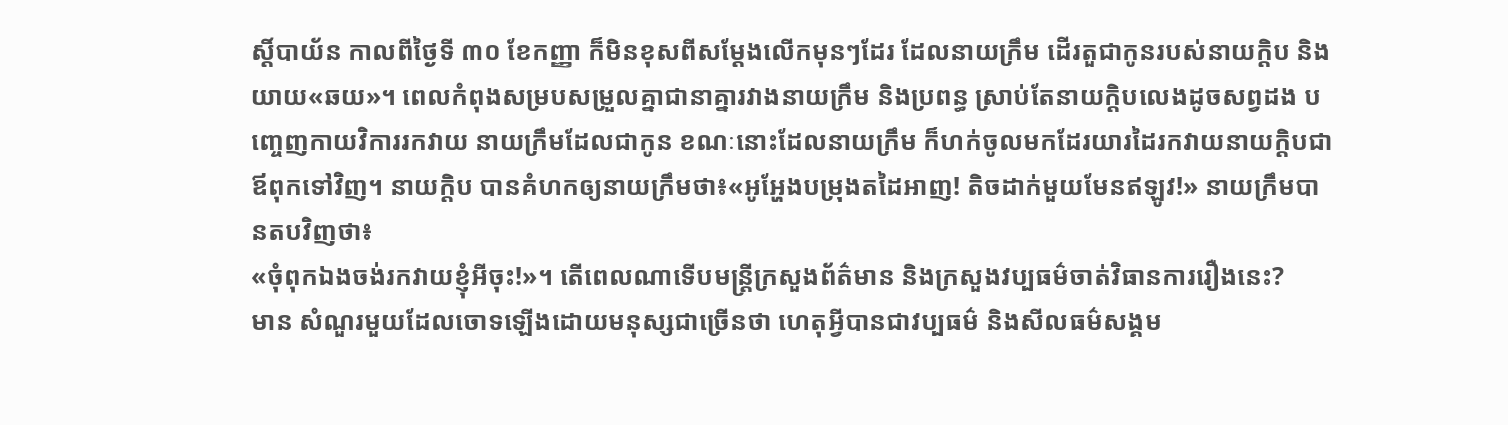ស្តិ៍បាយ័ន កាលពីថ្ងៃទី ៣០ ខែកញ្ញា ក៏មិនខុសពីសម្តែងលើកមុនៗដែរ ដែលនាយក្រឹម ដើរតួជាកូនរបស់នាយក្តិប និងយាយ«ឆយ»។ ពេលកំពុងសម្របសម្រួលគ្នាជានាគ្នារវាងនាយក្រឹម និងប្រពន្ធ ស្រាប់តែនាយក្តិបលេងដូចសព្វដង បញ្ចេញកាយវិការរកវាយ នាយក្រឹមដែលជាកូន ខណៈនោះដែលនាយក្រឹម ក៏ហក់ចូលមកដែរយារដៃរកវាយនាយក្តិបជាឪពុកទៅវិញ។ នាយក្តិប បានគំហកឲ្យនាយក្រឹមថា៖«អូអ្ហែងបម្រុងតដៃអាញ! តិចដាក់មួយមែនឥឡូវ!» នាយក្រឹមបានតបវិញថា៖
«ចុំពុកឯងចង់រកវាយខ្ញុំអីចុះ!»។ តើពេលណាទើបមន្រ្តីក្រសួងព័ត៌មាន និងក្រសួងវប្បធម៌ចាត់វិធានការរឿងនេះ?
មាន សំណួរមួយដែលចោទឡើងដោយមនុស្សជាច្រើនថា ហេតុអ្វីបានជាវប្បធម៌ និងសីលធម៌សង្គម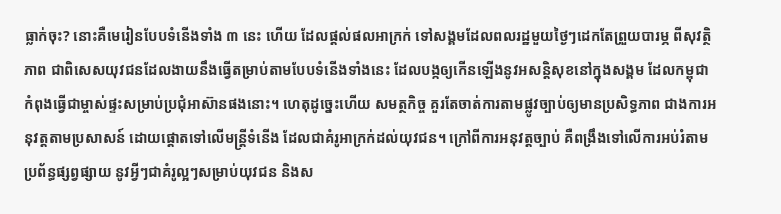ធ្លាក់ចុះ? នោះគឺមេរៀនបែបទំនើងទាំង ៣ នេះ ហើយ ដែលផ្តល់ផលអាក្រក់ ទៅសង្គមដែលពលរដ្ឋមួយថ្ងៃៗដេកតែព្រួយបារម្ភ ពីសុវត្ថិភាព ជាពិសេសយុវជនដែលងាយនឹងធ្វើតម្រាប់តាមបែបទំនើងទាំងនេះ ដែលបង្កឲ្យកើនឡើងនូវអសន្តិសុខនៅក្នុងសង្គម ដែលកម្ពុជា កំពុងធ្វើជាម្ចាស់ផ្ទះសម្រាប់ប្រជុំអាស៊ានផងនោះ។ ហេតុដូច្នេះហើយ សមត្ថកិច្ច គួរតែចាត់ការតាមផ្លូវច្បាប់ឲ្យមានប្រសិទ្ធភាព ជាងការអនុវត្តតាមប្រសាសន៍ ដោយផ្តោតទៅលើមន្ត្រីទំនើង ដែលជាគំរូអាក្រក់ដល់យុវជន។ ក្រៅពីការអនុវត្តច្បាប់ គឺពង្រឹងទៅលើការអប់រំតាមប្រព័ន្ធផ្សព្វផ្សាយ នូវអ្វីៗជាគំរូល្អៗសម្រាប់យុវជន និងស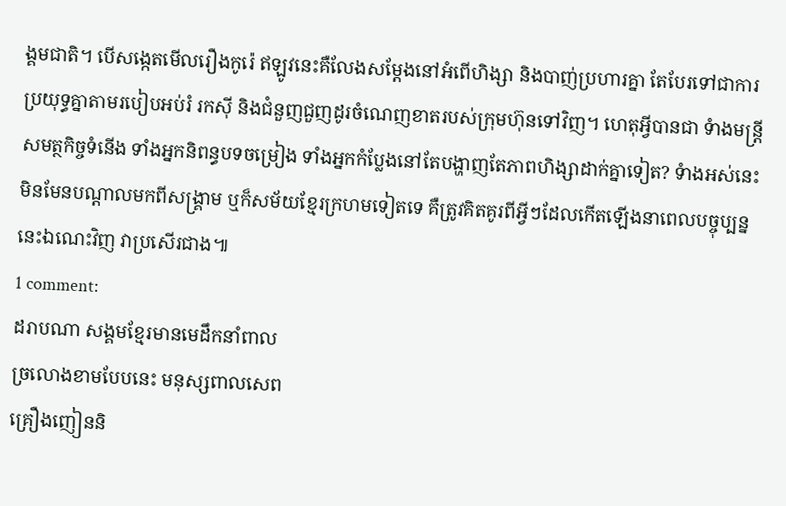ង្គមជាតិ។ បើសង្កេតមើលរឿងកូរ៉េ ឥឡូវនេះគឺលែងសម្តែងនៅអំពើហិង្សា និងបាញ់ប្រហារគ្នា តែបែរទៅជាការប្រយុទ្ធគ្នាតាមរបៀបអប់រំ រកស៊ី និងជំនួញជួញដូរចំណេញខាតរបស់ក្រុមហ៊ុនទៅវិញ។ ហេតុអ្វីបានជា ទំាងមន្ត្រីសមត្ថកិច្ចទំនើង ទាំងអ្នកនិពន្ធបទចម្រៀង ទាំងអ្នកកំប្លែងនៅតែបង្ហាញតែភាពហិង្សាដាក់គ្នាទៀត? ទំាងអស់នេះមិនមែនបណ្តាលមកពីសង្គ្រាម ឬក៏សម័យខ្មែរក្រហមទៀតទេ គឺត្រូវគិតគូរពីអ្វីៗដែលកើតឡើងនាពេលបច្ចុប្បន្ននេះឯណេះវិញ វាប្រសើរជាង៕
1 comment:
ដរាបណា សង្គមខ្មែរមានមេដឹកនាំពាល
ច្រលោងខាមបែបនេះ មនុស្សពាលសេព
គ្រឿងញៀននិ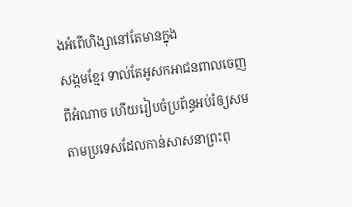ងអំពើហិង្សានៅតែមានក្នុង
សង្កមខ្មែរ ទាល់តែអូសកអាជនពាលចេញ
ពីអំណាច ហើយរៀបចំប្រព័ន្ធអប់រំឲ្យសម
តាមប្រទេសដែលកាន់សាសនាព្រះពុ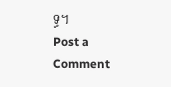ទ្ធ។
Post a Comment